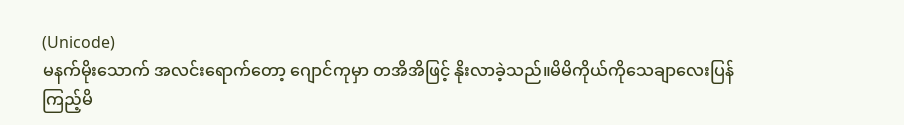(Unicode)
မနက်မိုးသောက် အလင်းရောက်တော့ ဂျောင်ကုမှာ တအိအိဖြင့် နိုးလာခဲ့သည်။မိမိကိုယ်ကိုသေချာလေးပြန်ကြည့်မိ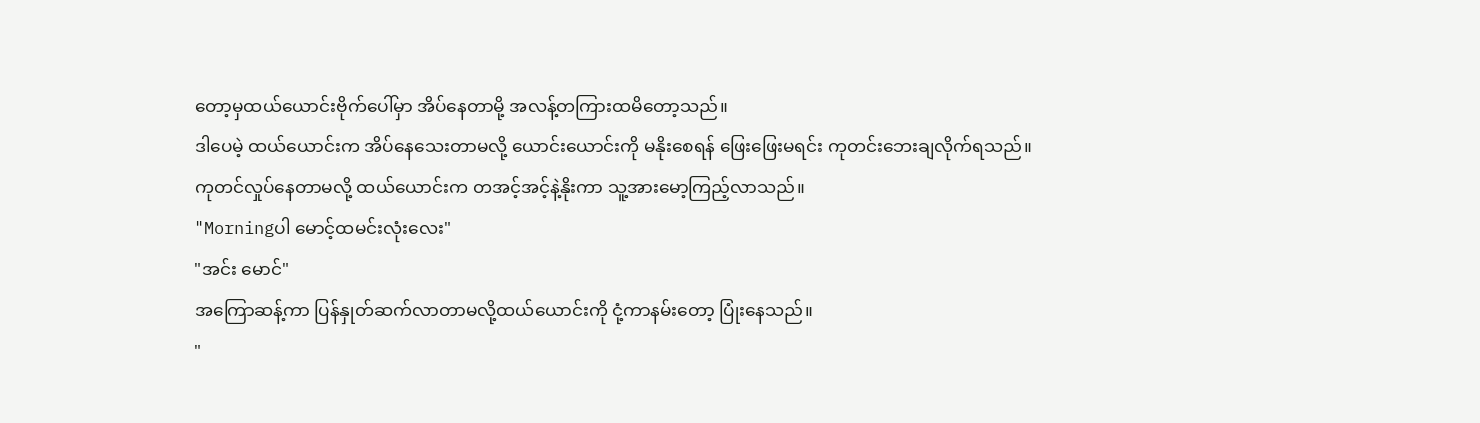တော့မှထယ်ယောင်းဗိုက်ပေါ်မှာ အိပ်နေတာမို့ အလန့်တကြားထမိတော့သည်။
ဒါပေမဲ့ ထယ်ယောင်းက အိပ်နေသေးတာမလို့ ယောင်းယောင်းကို မနိုးစေရန် ဖြေးဖြေးမရင်း ကုတင်းဘေးချလိုက်ရသည်။
ကုတင်လှုပ်နေတာမလို့ ထယ်ယောင်းက တအင့်အင့်နဲ့နိုးကာ သူ့အားမော့ကြည့်လာသည်။
"Morningပါ မောင့်ထမင်းလုံးလေး"
"အင်း မောင်"
အကြောဆန့်ကာ ပြန်နှုတ်ဆက်လာတာမလို့ထယ်ယောင်းကို ငုံ့ကာနမ်းတော့ ပြုံးနေသည်။
"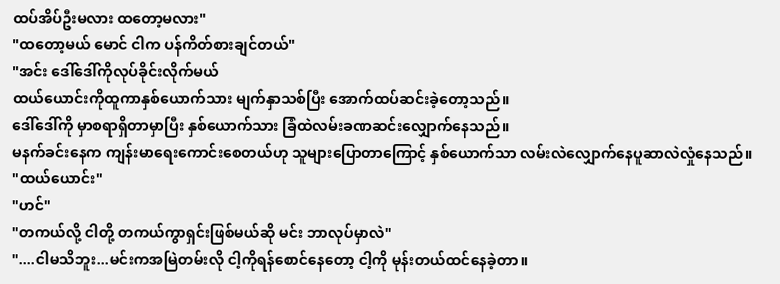ထပ်အိပ်ဦးမလား ထတော့မလား"
"ထတော့မယ် မောင် ငါက ပန်ကိတ်စားချင်တယ်"
"အင်း ဒေါ်ဒေါ်ကိုလုပ်ခိုင်းလိုက်မယ်
ထယ်ယောင်းကိုထူကာနှစ်ယောက်သား မျက်နှာသစ်ပြီး အောက်ထပ်ဆင်းခဲ့တော့သည်။
ဒေါ်ဒေါ်ကို မှာစရာရှိတာမှာပြီး နှစ်ယောက်သား ခြံထဲလမ်းခဏဆင်းလျှောက်နေသည်။
မနက်ခင်းနေက ကျန်းမာရေးကောင်းစေတယ်ဟု သူများပြောတာကြောင့် နှစ်ယောက်သာ လမ်းလဲလျှောက်နေပူဆာလဲလှုံနေသည်။
"ထယ်ယောင်း"
"ဟင်"
"တကယ်လို့ ငါတို့ တကယ်ကွာရှင်းဖြစ်မယ်ဆို မင်း ဘာလုပ်မှာလဲ"
"....ငါမသိဘူး...မင်းကအမြဲတမ်းလို ငါ့ကိုရန်စောင်နေတော့ ငါ့ကို မုန်းတယ်ထင်နေခဲ့တာ။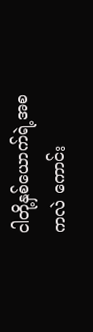ငါတို့နှစ်ယောက်ရဲ့အစကလဲ ကောင်း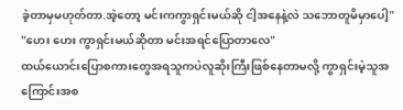ခဲ့တာမှမဟုတ်တာ.အဲ့တော့ မင်းကကွာရှင်းမယ်ဆို ငါ့အနေနဲ့လဲ သဘောတူမိမှာပေါ့"
"ဟေး ဟေး ကွာရှင်းမယ်ဆိုတာ မင်းအရင်ပြောတာလေ"
ထယ်ယောင်းပြောစကားတွေအရသူကပဲလူဆိုးကြီးဖြစ်နေတာမလို့ ကွာရှင်းမဲ့သူအကြောင်းအစ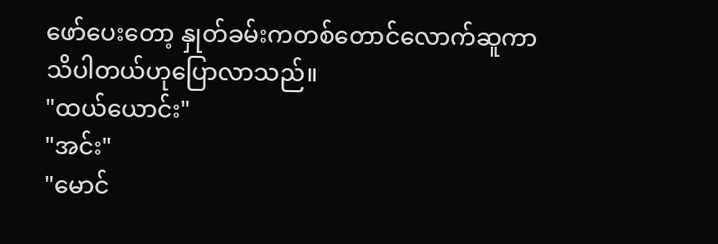ဖော်ပေးတော့ နှုတ်ခမ်းကတစ်တောင်လောက်ဆူကာသိပါတယ်ဟုပြောလာသည်။
"ထယ်ယောင်း"
"အင်း"
"မောင်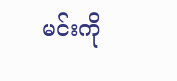မင်းကို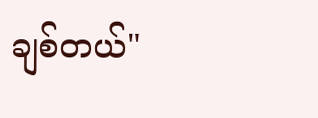ချစ်တယ်"